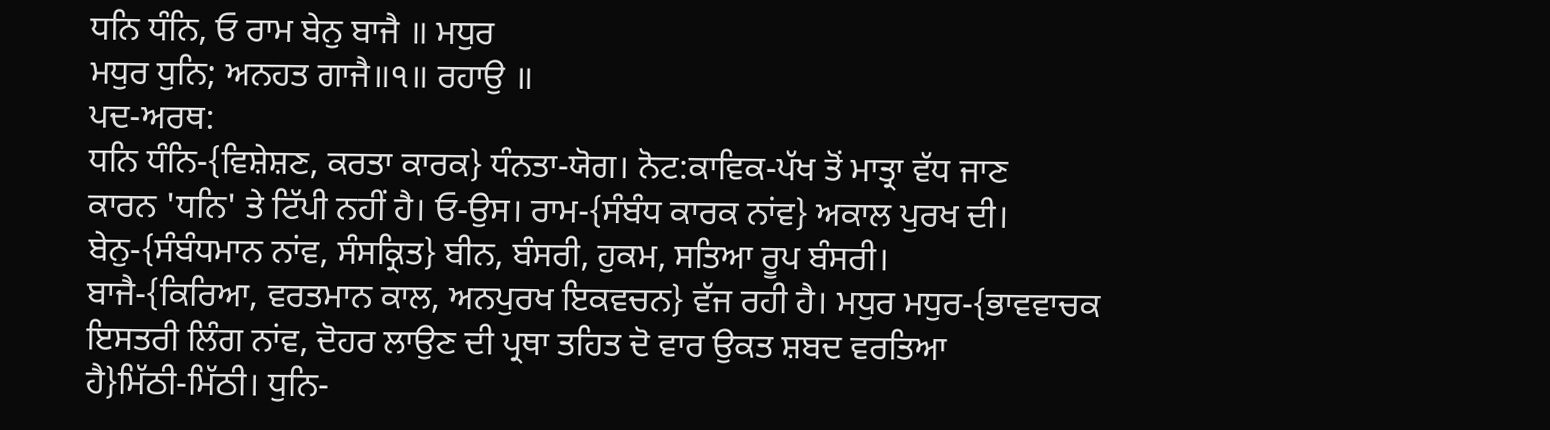ਧਨਿ ਧੰਨਿ, ਓ ਰਾਮ ਬੇਨੁ ਬਾਜੈ ॥ ਮਧੁਰ
ਮਧੁਰ ਧੁਨਿ; ਅਨਹਤ ਗਾਜੈ॥੧॥ ਰਹਾਉ ॥
ਪਦ-ਅਰਥ:
ਧਨਿ ਧੰਨਿ-{ਵਿਸ਼ੇਸ਼ਣ, ਕਰਤਾ ਕਾਰਕ} ਧੰਨਤਾ-ਯੋਗ। ਨੋਟ:ਕਾਵਿਕ-ਪੱਖ ਤੋਂ ਮਾਤ੍ਰਾ ਵੱਧ ਜਾਣ
ਕਾਰਨ 'ਧਨਿ' ਤੇ ਟਿੱਪੀ ਨਹੀਂ ਹੈ। ਓ-ਉਸ। ਰਾਮ-{ਸੰਬੰਧ ਕਾਰਕ ਨਾਂਵ} ਅਕਾਲ ਪੁਰਖ ਦੀ।
ਬੇਨੁ-{ਸੰਬੰਧਮਾਨ ਨਾਂਵ, ਸੰਸਕ੍ਰਿਤ} ਬੀਨ, ਬੰਸਰੀ, ਹੁਕਮ, ਸਤਿਆ ਰੂਪ ਬੰਸਰੀ।
ਬਾਜੈ-{ਕਿਰਿਆ, ਵਰਤਮਾਨ ਕਾਲ, ਅਨਪੁਰਖ ਇਕਵਚਨ} ਵੱਜ ਰਹੀ ਹੈ। ਮਧੁਰ ਮਧੁਰ-{ਭਾਵਵਾਚਕ
ਇਸਤਰੀ ਲਿੰਗ ਨਾਂਵ, ਦੋਹਰ ਲਾਉਣ ਦੀ ਪ੍ਰਥਾ ਤਹਿਤ ਦੋ ਵਾਰ ਉਕਤ ਸ਼ਬਦ ਵਰਤਿਆ
ਹੈ}ਮਿੱਠੀ-ਮਿੱਠੀ। ਧੁਨਿ-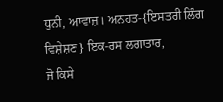ਧੁਨੀ, ਆਵਾਜ਼। ਅਨਹਤ-{ਇਸਤਰੀ ਲਿੰਗ ਵਿਸ਼ੇਸ਼ਣ} ਇਕ-ਰਸ ਲਗਾਤਾਰ,
ਜੋ ਕਿਸੇ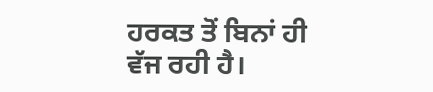ਹਰਕਤ ਤੋਂ ਬਿਨਾਂ ਹੀ ਵੱਜ ਰਹੀ ਹੈ।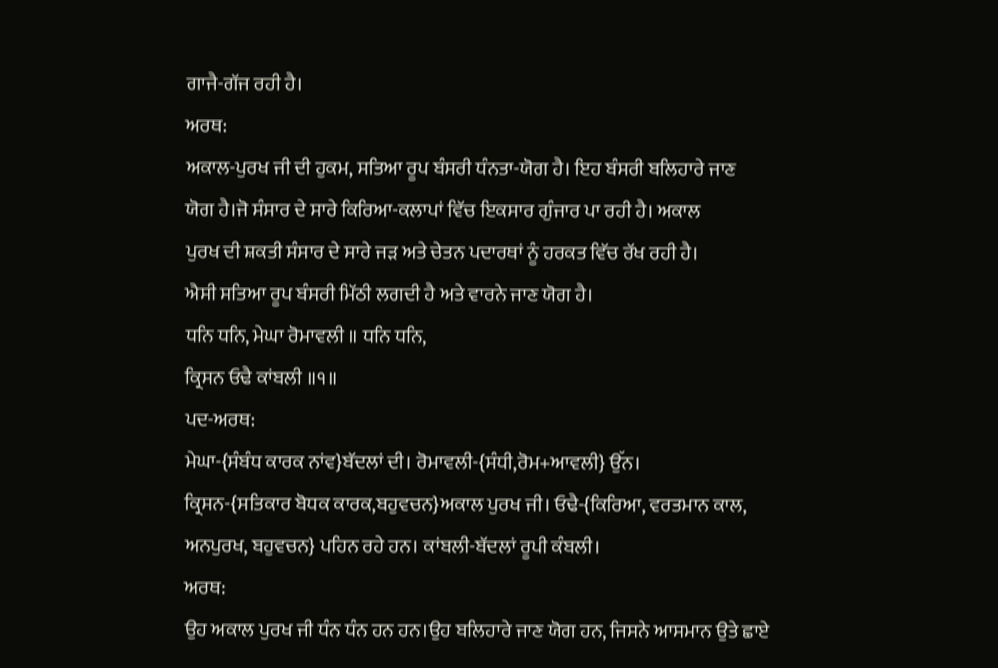ਗਾਜੈ-ਗੱਜ ਰਹੀ ਹੈ।
ਅਰਥ:
ਅਕਾਲ-ਪੁਰਖ ਜੀ ਦੀ ਹੁਕਮ, ਸਤਿਆ ਰੂਪ ਬੰਸਰੀ ਧੰਨਤਾ-ਯੋਗ ਹੈ। ਇਹ ਬੰਸਰੀ ਬਲਿਹਾਰੇ ਜਾਣ
ਯੋਗ ਹੈ।ਜੋ ਸੰਸਾਰ ਦੇ ਸਾਰੇ ਕਿਰਿਆ-ਕਲਾਪਾਂ ਵਿੱਚ ਇਕਸਾਰ ਗੁੰਜਾਰ ਪਾ ਰਹੀ ਹੈ। ਅਕਾਲ
ਪੁਰਖ ਦੀ ਸ਼ਕਤੀ ਸੰਸਾਰ ਦੇ ਸਾਰੇ ਜੜ ਅਤੇ ਚੇਤਨ ਪਦਾਰਥਾਂ ਨੂੰ ਹਰਕਤ ਵਿੱਚ ਰੱਖ ਰਹੀ ਹੈ।
ਐਸੀ ਸਤਿਆ ਰੂਪ ਬੰਸਰੀ ਮਿੱਠੀ ਲਗਦੀ ਹੈ ਅਤੇ ਵਾਰਨੇ ਜਾਣ ਯੋਗ ਹੈ।
ਧਨਿ ਧਨਿ, ਮੇਘਾ ਰੋਮਾਵਲੀ ॥ ਧਨਿ ਧਨਿ,
ਕ੍ਰਿਸਨ ਓਢੈ ਕਾਂਬਲੀ ॥੧॥
ਪਦ-ਅਰਥ:
ਮੇਘਾ-{ਸੰਬੰਧ ਕਾਰਕ ਨਾਂਵ}ਬੱਦਲਾਂ ਦੀ। ਰੋਮਾਵਲੀ-{ਸੰਧੀ,ਰੋਮ+ਆਵਲੀ} ਉੱਨ।
ਕ੍ਰਿਸਨ-{ਸਤਿਕਾਰ ਬੋਧਕ ਕਾਰਕ,ਬਹੁਵਚਨ}ਅਕਾਲ ਪੁਰਖ ਜੀ। ਓਢੈ-{ਕਿਰਿਆ, ਵਰਤਮਾਨ ਕਾਲ,
ਅਨਪੁਰਖ, ਬਹੁਵਚਨ} ਪਹਿਨ ਰਹੇ ਹਨ। ਕਾਂਬਲੀ-ਬੱਦਲਾਂ ਰੂਪੀ ਕੰਬਲੀ।
ਅਰਥ:
ਉਹ ਅਕਾਲ ਪੁਰਖ ਜੀ ਧੰਨ ਧੰਨ ਹਨ ਹਨ।ਉਹ ਬਲਿਹਾਰੇ ਜਾਣ ਯੋਗ ਹਨ, ਜਿਸਨੇ ਆਸਮਾਨ ਉਤੇ ਛਾਏ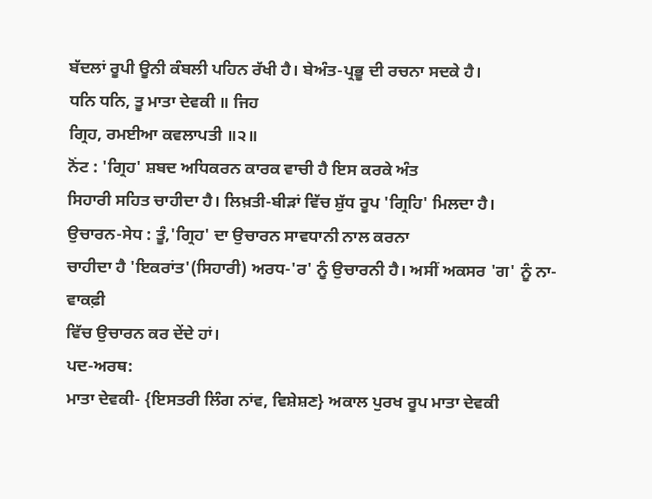ਬੱਦਲਾਂ ਰੂਪੀ ਊਨੀ ਕੰਬਲੀ ਪਹਿਨ ਰੱਖੀ ਹੈ। ਬੇਅੰਤ-ਪ੍ਰਭੂ ਦੀ ਰਚਨਾ ਸਦਕੇ ਹੈ।
ਧਨਿ ਧਨਿ, ਤੂ ਮਾਤਾ ਦੇਵਕੀ ॥ ਜਿਹ
ਗ੍ਰਿਹ, ਰਮਈਆ ਕਵਲਾਪਤੀ ॥੨॥
ਨੋਂਟ : 'ਗ੍ਰਿਹ' ਸ਼ਬਦ ਅਧਿਕਰਨ ਕਾਰਕ ਵਾਚੀ ਹੈ ਇਸ ਕਰਕੇ ਅੰਤ
ਸਿਹਾਰੀ ਸਹਿਤ ਚਾਹੀਦਾ ਹੈ। ਲਿਖ਼ਤੀ-ਬੀੜਾਂ ਵਿੱਚ ਸ਼ੁੱਧ ਰੂਪ 'ਗ੍ਰਿਹਿ' ਮਿਲਦਾ ਹੈ।
ਉਚਾਰਨ-ਸੇਧ : ਤੂੰ,'ਗ੍ਰਿਹ' ਦਾ ਉਚਾਰਨ ਸਾਵਧਾਨੀ ਨਾਲ ਕਰਨਾ
ਚਾਹੀਦਾ ਹੈ 'ਇਕਰਾਂਤ'(ਸਿਹਾਰੀ) ਅਰਧ-'ਰ' ਨੂੰ ਉਚਾਰਨੀ ਹੈ। ਅਸੀਂ ਅਕਸਰ 'ਗ' ਨੂੰ ਨਾ-ਵਾਕਫ਼ੀ
ਵਿੱਚ ਉਚਾਰਨ ਕਰ ਦੇਂਦੇ ਹਾਂ।
ਪਦ-ਅਰਥ:
ਮਾਤਾ ਦੇਵਕੀ- {ਇਸਤਰੀ ਲਿੰਗ ਨਾਂਵ, ਵਿਸ਼ੇਸ਼ਣ} ਅਕਾਲ ਪੁਰਖ ਰੂਪ ਮਾਤਾ ਦੇਵਕੀ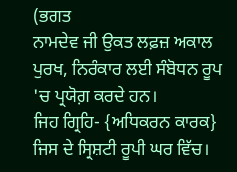(ਭਗਤ
ਨਾਮਦੇਵ ਜੀ ਉਕਤ ਲਫ਼ਜ਼ ਅਕਾਲ ਪੁਰਖ, ਨਿਰੰਕਾਰ ਲਈ ਸੰਬੋਧਨ ਰੂਪ 'ਚ ਪ੍ਰਯੋਗ਼ ਕਰਦੇ ਹਨ।
ਜਿਹ ਗ੍ਰਿਹਿ- {ਅਧਿਕਰਨ ਕਾਰਕ} ਜਿਸ ਦੇ ਸ੍ਰਿਸ਼ਟੀ ਰੂਪੀ ਘਰ ਵਿੱਚ।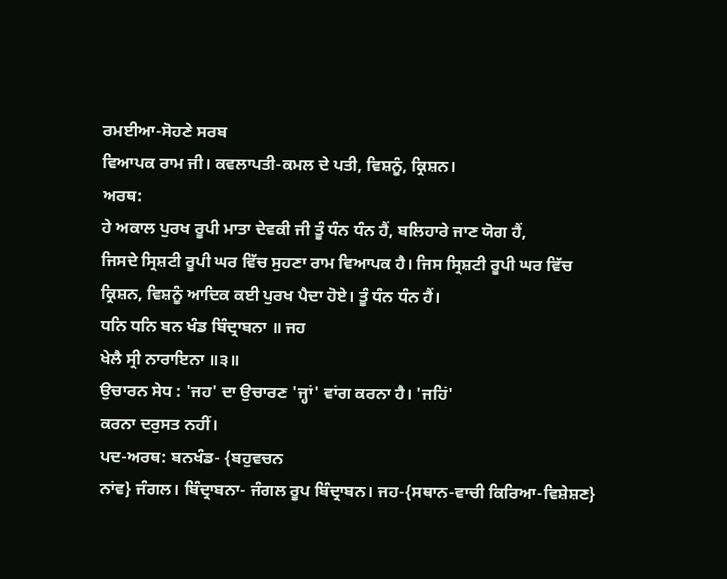ਰਮਈਆ-ਸੋਹਣੇ ਸਰਬ
ਵਿਆਪਕ ਰਾਮ ਜੀ। ਕਵਲਾਪਤੀ-ਕਮਲ ਦੇ ਪਤੀ, ਵਿਸ਼ਨੂੰ, ਕ੍ਰਿਸ਼ਨ।
ਅਰਥ:
ਹੇ ਅਕਾਲ ਪੁਰਖ ਰੂਪੀ ਮਾਤਾ ਦੇਵਕੀ ਜੀ ਤੂੰ ਧੰਨ ਧੰਨ ਹੈਂ, ਬਲਿਹਾਰੇ ਜਾਣ ਯੋਗ ਹੈਂ,
ਜਿਸਦੇ ਸ੍ਰਿਸ਼ਟੀ ਰੂਪੀ ਘਰ ਵਿੱਚ ਸੁਹਣਾ ਰਾਮ ਵਿਆਪਕ ਹੈ। ਜਿਸ ਸ੍ਰਿਸ਼ਟੀ ਰੂਪੀ ਘਰ ਵਿੱਚ
ਕ੍ਰਿਸ਼ਨ, ਵਿਸ਼ਨੂੰ ਆਦਿਕ ਕਈ ਪੁਰਖ ਪੈਦਾ ਹੋਏ। ਤੂੰ ਧੰਨ ਧੰਨ ਹੈਂ।
ਧਨਿ ਧਨਿ ਬਨ ਖੰਡ ਬਿੰਦ੍ਰਾਬਨਾ ॥ ਜਹ
ਖੇਲੈ ਸ੍ਰੀ ਨਾਰਾਇਨਾ ॥੩॥
ਉਚਾਰਨ ਸੇਧ : 'ਜਹ' ਦਾ ਉਚਾਰਣ 'ਜ੍ਹਾਂ' ਵਾਂਗ ਕਰਨਾ ਹੈ। 'ਜਹਿਂ'
ਕਰਨਾ ਦਰੁਸਤ ਨਹੀਂ।
ਪਦ-ਅਰਥ: ਬਨਖੰਡ- {ਬਹੁਵਚਨ
ਨਾਂਵ} ਜੰਗਲ। ਬਿੰਦ੍ਰਾਬਨਾ- ਜੰਗਲ ਰੂਪ ਬਿੰਦ੍ਰਾਬਨ। ਜਹ-{ਸਥਾਨ-ਵਾਚੀ ਕਿਰਿਆ-ਵਿਸ਼ੇਸ਼ਣ}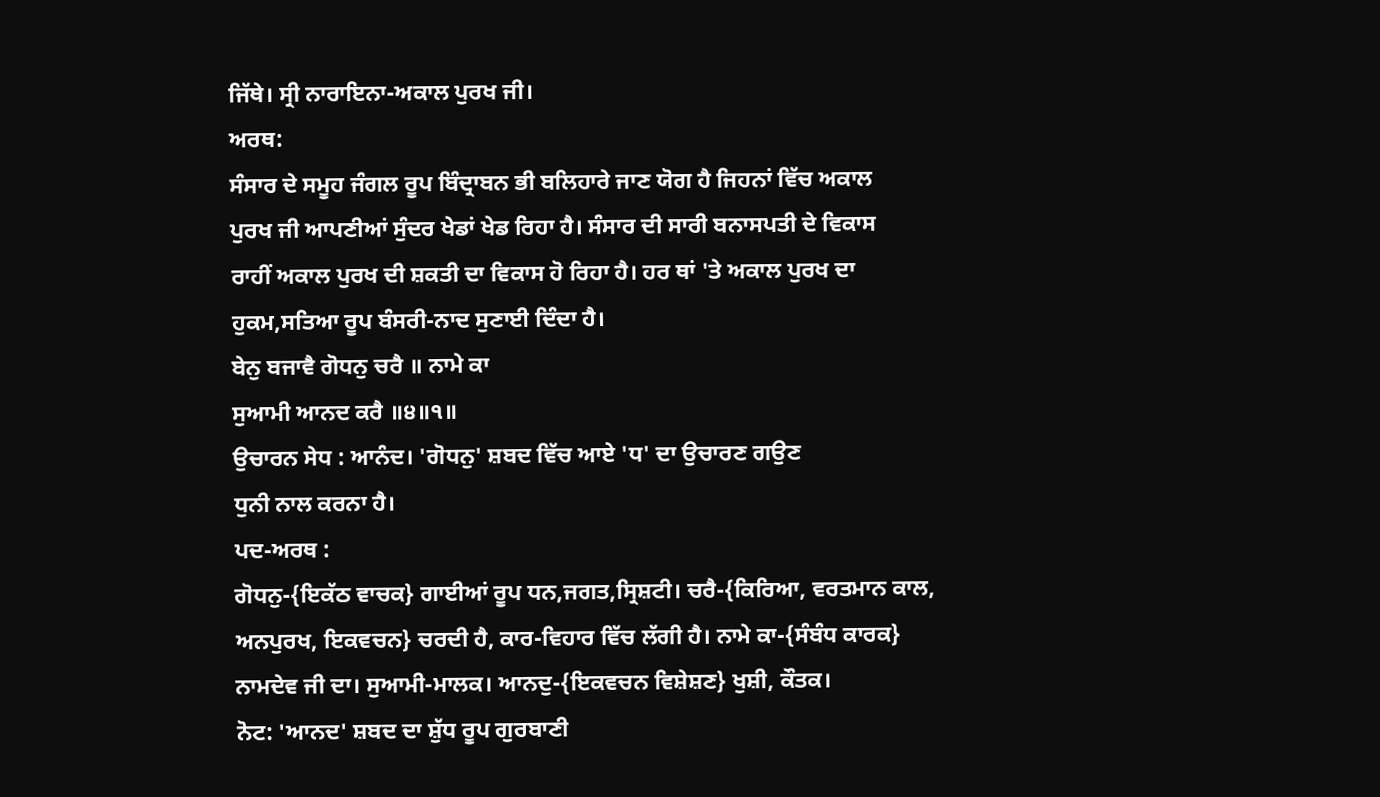ਜਿੱਥੇ। ਸ੍ਰੀ ਨਾਰਾਇਨਾ-ਅਕਾਲ ਪੁਰਖ ਜੀ।
ਅਰਥ:
ਸੰਸਾਰ ਦੇ ਸਮੂਹ ਜੰਗਲ ਰੂਪ ਬਿੰਦ੍ਰਾਬਨ ਭੀ ਬਲਿਹਾਰੇ ਜਾਣ ਯੋਗ ਹੈ ਜਿਹਨਾਂ ਵਿੱਚ ਅਕਾਲ
ਪੁਰਖ ਜੀ ਆਪਣੀਆਂ ਸੁੰਦਰ ਖੇਡਾਂ ਖੇਡ ਰਿਹਾ ਹੈ। ਸੰਸਾਰ ਦੀ ਸਾਰੀ ਬਨਾਸਪਤੀ ਦੇ ਵਿਕਾਸ
ਰਾਹੀਂ ਅਕਾਲ ਪੁਰਖ ਦੀ ਸ਼ਕਤੀ ਦਾ ਵਿਕਾਸ ਹੋ ਰਿਹਾ ਹੈ। ਹਰ ਥਾਂ 'ਤੇ ਅਕਾਲ ਪੁਰਖ ਦਾ
ਹੁਕਮ,ਸਤਿਆ ਰੂਪ ਬੰਸਰੀ-ਨਾਦ ਸੁਣਾਈ ਦਿੰਦਾ ਹੈ।
ਬੇਨੁ ਬਜਾਵੈ ਗੋਧਨੁ ਚਰੈ ॥ ਨਾਮੇ ਕਾ
ਸੁਆਮੀ ਆਨਦ ਕਰੈ ॥੪॥੧॥
ਉਚਾਰਨ ਸੇਧ : ਆਨੰਦ। 'ਗੋਧਨੁ' ਸ਼ਬਦ ਵਿੱਚ ਆਏ 'ਧ' ਦਾ ਉਚਾਰਣ ਗਉਣ
ਧੁਨੀ ਨਾਲ ਕਰਨਾ ਹੈ।
ਪਦ-ਅਰਥ :
ਗੋਧਨੁ-{ਇਕੱਠ ਵਾਚਕ} ਗਾਈਆਂ ਰੂਪ ਧਨ,ਜਗਤ,ਸ੍ਰਿਸ਼ਟੀ। ਚਰੈ-{ਕਿਰਿਆ, ਵਰਤਮਾਨ ਕਾਲ,
ਅਨਪੁਰਖ, ਇਕਵਚਨ} ਚਰਦੀ ਹੈ, ਕਾਰ-ਵਿਹਾਰ ਵਿੱਚ ਲੱਗੀ ਹੈ। ਨਾਮੇ ਕਾ-{ਸੰਬੰਧ ਕਾਰਕ}
ਨਾਮਦੇਵ ਜੀ ਦਾ। ਸੁਆਮੀ-ਮਾਲਕ। ਆਨਦੁ-{ਇਕਵਚਨ ਵਿਸ਼ੇਸ਼ਣ} ਖੁਸ਼ੀ, ਕੌਤਕ।
ਨੋਟ: 'ਆਨਦ' ਸ਼ਬਦ ਦਾ ਸ਼ੁੱਧ ਰੂਪ ਗੁਰਬਾਣੀ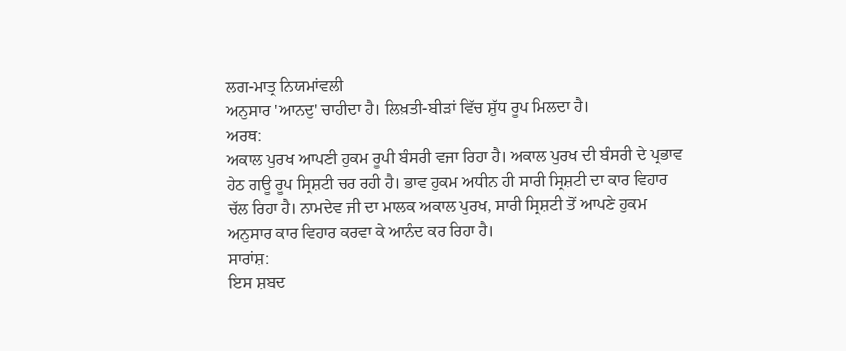ਲਗ-ਮਾਤ੍ਰ ਨਿਯਮਾਂਵਲੀ
ਅਨੁਸਾਰ 'ਆਨਦੁ' ਚਾਹੀਦਾ ਹੈ। ਲਿਖ਼ਤੀ-ਬੀੜਾਂ ਵਿੱਚ ਸ਼ੁੱਧ ਰੂਪ ਮਿਲਦਾ ਹੈ।
ਅਰਥ:
ਅਕਾਲ ਪੁਰਖ ਆਪਣੀ ਹੁਕਮ ਰੂਪੀ ਬੰਸਰੀ ਵਜਾ ਰਿਹਾ ਹੈ। ਅਕਾਲ ਪੁਰਖ ਦੀ ਬੰਸਰੀ ਦੇ ਪ੍ਰਭਾਵ
ਹੇਠ ਗਊ ਰੂਪ ਸ੍ਰਿਸ਼ਟੀ ਚਰ ਰਹੀ ਹੈ। ਭਾਵ ਹੁਕਮ ਅਧੀਨ ਹੀ ਸਾਰੀ ਸ੍ਰਿਸ਼ਟੀ ਦਾ ਕਾਰ ਵਿਹਾਰ
ਚੱਲ ਰਿਹਾ ਹੈ। ਨਾਮਦੇਵ ਜੀ ਦਾ ਮਾਲਕ ਅਕਾਲ ਪੁਰਖ, ਸਾਰੀ ਸ੍ਰਿਸ਼ਟੀ ਤੋਂ ਆਪਣੇ ਹੁਕਮ
ਅਨੁਸਾਰ ਕਾਰ ਵਿਹਾਰ ਕਰਵਾ ਕੇ ਆਨੰਦ ਕਰ ਰਿਹਾ ਹੈ।
ਸਾਰਾਂਸ਼:
ਇਸ ਸ਼ਬਦ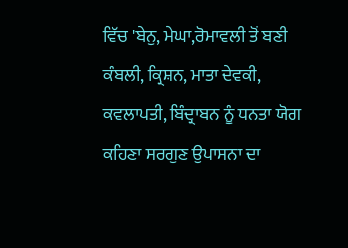ਵਿੱਚ 'ਬੇਨੁ, ਮੇਘਾ,ਰੋਮਾਵਲੀ ਤੋਂ ਬਣੀ ਕੰਬਲੀ, ਕ੍ਰਿਸ਼ਨ, ਮਾਤਾ ਦੇਵਕੀ,
ਕਵਲਾਪਤੀ, ਬਿੰਦ੍ਰਾਬਨ ਨੂੰ ਧਨਤਾ ਯੋਗ ਕਹਿਣਾ ਸਰਗੁਣ ਉਪਾਸਨਾ ਦਾ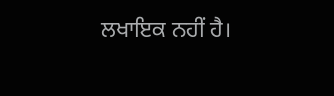ਲਖਾਇਕ ਨਹੀਂ ਹੈ।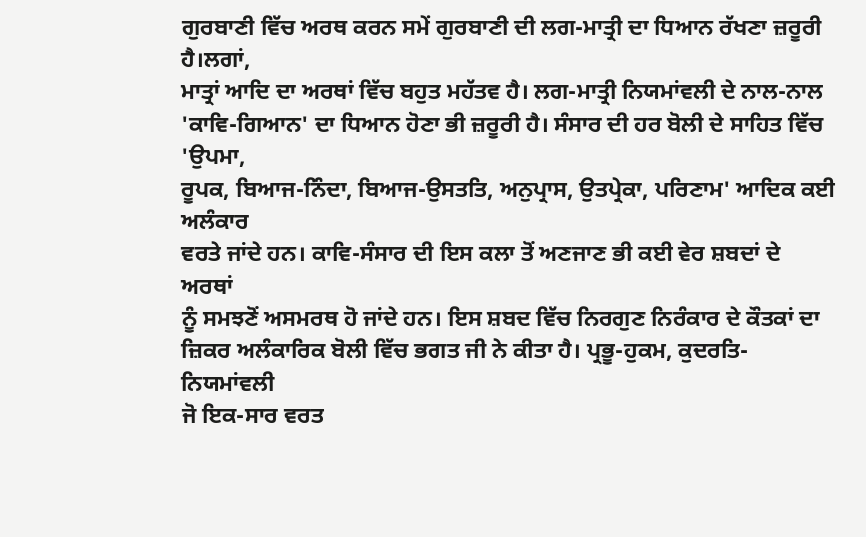ਗੁਰਬਾਣੀ ਵਿੱਚ ਅਰਥ ਕਰਨ ਸਮੇਂ ਗੁਰਬਾਣੀ ਦੀ ਲਗ-ਮਾਤ੍ਰੀ ਦਾ ਧਿਆਨ ਰੱਖਣਾ ਜ਼ਰੂਰੀ ਹੈ।ਲਗਾਂ,
ਮਾਤ੍ਰਾਂ ਆਦਿ ਦਾ ਅਰਥਾਂ ਵਿੱਚ ਬਹੁਤ ਮਹੱਤਵ ਹੈ। ਲਗ-ਮਾਤ੍ਰੀ ਨਿਯਮਾਂਵਲੀ ਦੇ ਨਾਲ-ਨਾਲ
'ਕਾਵਿ-ਗਿਆਨ' ਦਾ ਧਿਆਨ ਹੋਣਾ ਭੀ ਜ਼ਰੂਰੀ ਹੈ। ਸੰਸਾਰ ਦੀ ਹਰ ਬੋਲੀ ਦੇ ਸਾਹਿਤ ਵਿੱਚ 'ਉਪਮਾ,
ਰੂਪਕ, ਬਿਆਜ-ਨਿੰਦਾ, ਬਿਆਜ-ਉਸਤਤਿ, ਅਨੁਪ੍ਰਾਸ, ਉਤਪ੍ਰੇਕਾ, ਪਰਿਣਾਮ' ਆਦਿਕ ਕਈ ਅਲੰਕਾਰ
ਵਰਤੇ ਜਾਂਦੇ ਹਨ। ਕਾਵਿ-ਸੰਸਾਰ ਦੀ ਇਸ ਕਲਾ ਤੋਂ ਅਣਜਾਣ ਭੀ ਕਈ ਵੇਰ ਸ਼ਬਦਾਂ ਦੇ ਅਰਥਾਂ
ਨੂੰ ਸਮਝਣੋਂ ਅਸਮਰਥ ਹੋ ਜਾਂਦੇ ਹਨ। ਇਸ ਸ਼ਬਦ ਵਿੱਚ ਨਿਰਗੁਣ ਨਿਰੰਕਾਰ ਦੇ ਕੌਤਕਾਂ ਦਾ
ਜ਼ਿਕਰ ਅਲੰਕਾਰਿਕ ਬੋਲੀ ਵਿੱਚ ਭਗਤ ਜੀ ਨੇ ਕੀਤਾ ਹੈ। ਪ੍ਰਭੂ-ਹੁਕਮ, ਕੁਦਰਤਿ-ਨਿਯਮਾਂਵਲੀ
ਜੋ ਇਕ-ਸਾਰ ਵਰਤ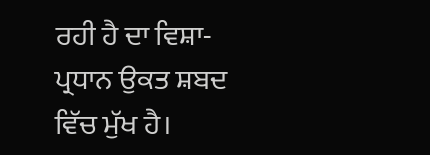ਰਹੀ ਹੈ ਦਾ ਵਿਸ਼ਾ-ਪ੍ਰਧਾਨ ਉਕਤ ਸ਼ਬਦ ਵਿੱਚ ਮੁੱਖ ਹੈ।